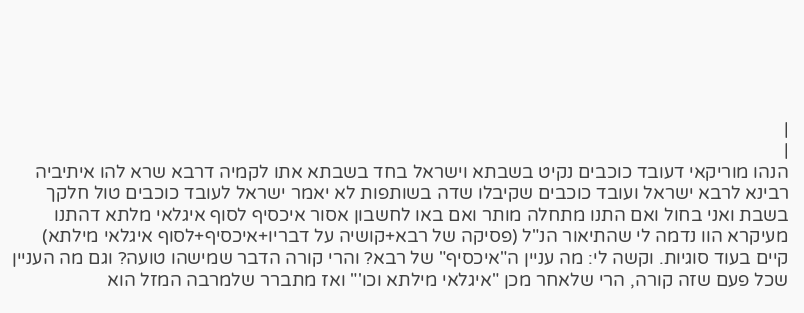|
|
הנהו מוריקאי דעובד כוכבים נקיט בשבתא וישראל בחד בשבתא אתו לקמיה דרבא שרא להו איתיביה רבינא לרבא ישראל ועובד כוכבים שקיבלו שדה בשותפות לא יאמר ישראל לעובד כוכבים טול חלקך בשבת ואני בחול ואם התנו מתחלה מותר ואם באו לחשבון אסור איכסיף לסוף איגלאי מלתא דהתנו מעיקרא הוו נדמה לי שהתיאור הנ"ל (פסיקה של רבא+קושיה על דבריו+איכסיף+לסוף איגלאי מילתא) קיים בעוד סוגיות. וקשה לי: מה עניין ה"איכסיף" של רבא? והרי קורה הדבר שמישהו טועה? וגם מה העניין שכל פעם שזה קורה, הרי שלאחר מכן "איגלאי מילתא וכו'" ואז מתברר שלמרבה המזל הוא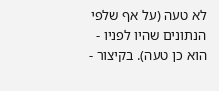לא טעה (על אף שלפי הנתונים שהיו לפניו - הוא כן טעה). בקיצור -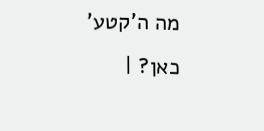מה ה'קטע' כאן? |